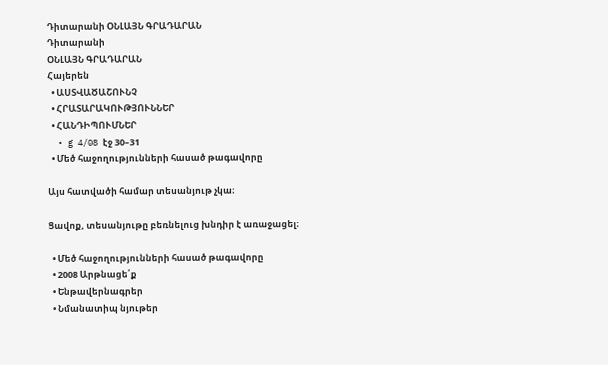Դիտարանի ՕՆԼԱՅՆ ԳՐԱԴԱՐԱՆ
Դիտարանի
ՕՆԼԱՅՆ ԳՐԱԴԱՐԱՆ
Հայերեն
  • ԱՍՏՎԱԾԱՇՈՒՆՉ
  • ՀՐԱՏԱՐԱԿՈՒԹՅՈՒՆՆԵՐ
  • ՀԱՆԴԻՊՈՒՄՆԵՐ
  • g 4/08 էջ 30–31
  • Մեծ հաջողությունների հասած թագավորը

Այս հատվածի համար տեսանյութ չկա։

Ցավոք, տեսանյութը բեռնելուց խնդիր է առաջացել։

  • Մեծ հաջողությունների հասած թագավորը
  • 2008 Արթնացե՛ք
  • Ենթավերնագրեր
  • Նմանատիպ նյութեր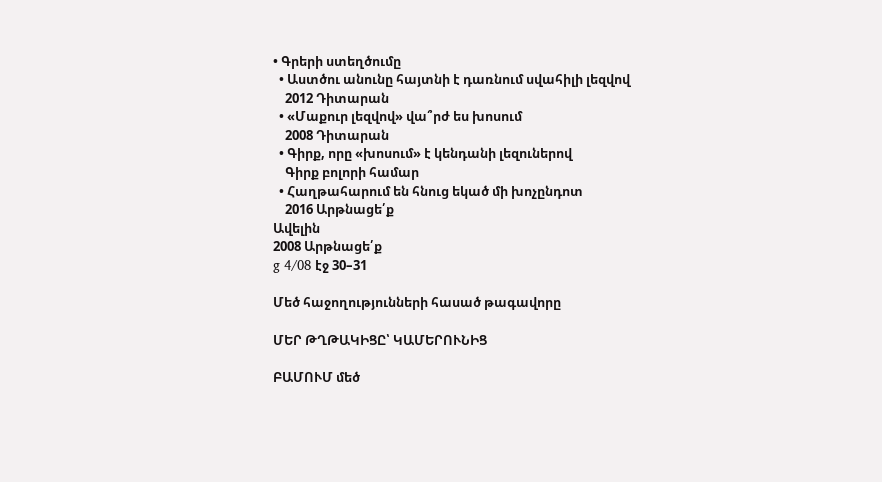• Գրերի ստեղծումը
  • Աստծու անունը հայտնի է դառնում սվահիլի լեզվով
    2012 Դիտարան
  • «Մաքուր լեզվով» վա՞րժ ես խոսում
    2008 Դիտարան
  • Գիրք, որը «խոսում» է կենդանի լեզուներով
    Գիրք բոլորի համար
  • Հաղթահարում են հնուց եկած մի խոչընդոտ
    2016 Արթնացե՛ք
Ավելին
2008 Արթնացե՛ք
g 4/08 էջ 30–31

Մեծ հաջողությունների հասած թագավորը

ՄԵՐ ԹՂԹԱԿԻՑԸ՝ ԿԱՄԵՐՈՒՆԻՑ

ԲԱՄՈՒՄ մեծ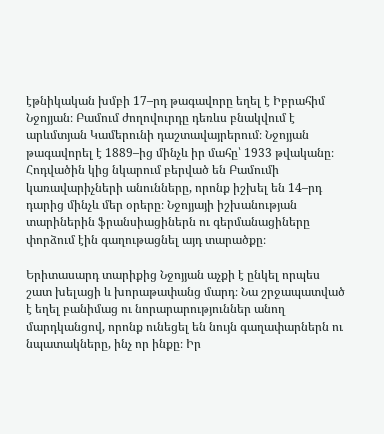էթնիկական խմբի 17–րդ թագավորը եղել է Իբրահիմ Նջոյյան։ Բամում ժողովուրդը դեռևս բնակվում է արևմտյան Կամերունի դաշտավայրերում։ Նջոյյան թագավորել է 1889–ից մինչև իր մահը՝ 1933 թվականը։ Հոդվածին կից նկարում բերված են Բամումի կառավարիչների անունները, որոնք իշխել են 14–րդ դարից մինչև մեր օրերը։ Նջոյյայի իշխանության տարիներին ֆրանսիացիներն ու գերմանացիները փորձում էին գաղութացնել այդ տարածքը։

Երիտասարդ տարիքից Նջոյյան աչքի է ընկել որպես շատ խելացի և խորաթափանց մարդ։ Նա շրջապատված է եղել բանիմաց ու նորարարություններ անող մարդկանցով, որոնք ունեցել են նույն գաղափարներն ու նպատակները, ինչ որ ինքը։ Իր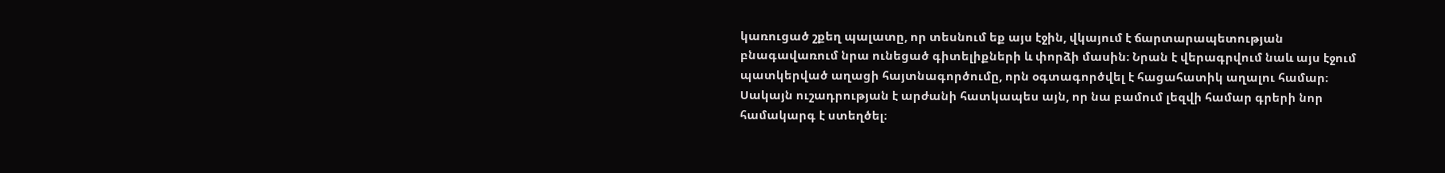կառուցած շքեղ պալատը, որ տեսնում եք այս էջին, վկայում է ճարտարապետության բնագավառում նրա ունեցած գիտելիքների և փորձի մասին։ Նրան է վերագրվում նաև այս էջում պատկերված աղացի հայտնագործումը, որն օգտագործվել է հացահատիկ աղալու համար։ Սակայն ուշադրության է արժանի հատկապես այն, որ նա բամում լեզվի համար գրերի նոր համակարգ է ստեղծել։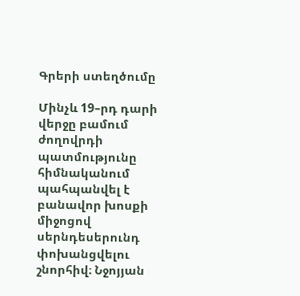Գրերի ստեղծումը

Մինչև 19–րդ դարի վերջը բամում ժողովրդի պատմությունը հիմնականում պահպանվել է բանավոր խոսքի միջոցով սերնդեսերունդ փոխանցվելու շնորհիվ։ Նջոյյան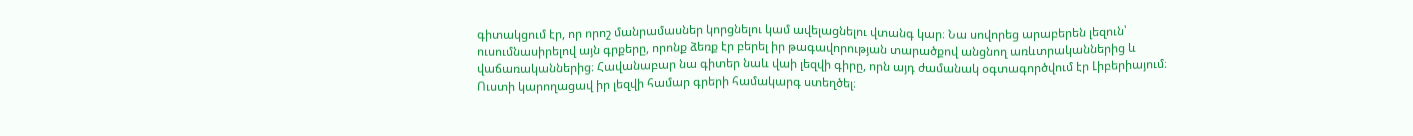գիտակցում էր, որ որոշ մանրամասներ կորցնելու կամ ավելացնելու վտանգ կար։ Նա սովորեց արաբերեն լեզուն՝ ուսումնասիրելով այն գրքերը, որոնք ձեռք էր բերել իր թագավորության տարածքով անցնող առևտրականներից և վաճառականներից։ Հավանաբար նա գիտեր նաև վաի լեզվի գիրը, որն այդ ժամանակ օգտագործվում էր Լիբերիայում։ Ուստի կարողացավ իր լեզվի համար գրերի համակարգ ստեղծել։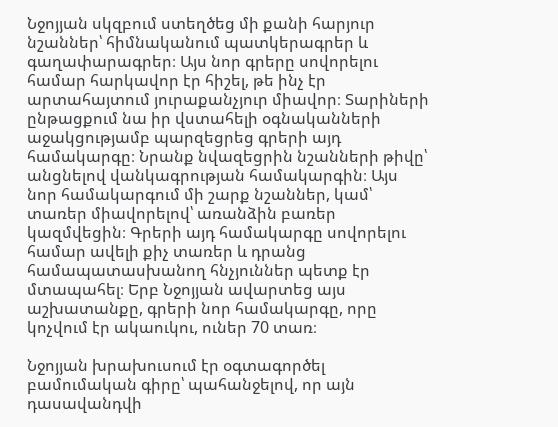Նջոյյան սկզբում ստեղծեց մի քանի հարյուր նշաններ՝ հիմնականում պատկերագրեր և գաղափարագրեր։ Այս նոր գրերը սովորելու համար հարկավոր էր հիշել, թե ինչ էր արտահայտում յուրաքանչյուր միավոր։ Տարիների ընթացքում նա իր վստահելի օգնականների աջակցությամբ պարզեցրեց գրերի այդ համակարգը։ Նրանք նվազեցրին նշանների թիվը՝ անցնելով վանկագրության համակարգին։ Այս նոր համակարգում մի շարք նշաններ, կամ՝ տառեր միավորելով՝ առանձին բառեր կազմվեցին։ Գրերի այդ համակարգը սովորելու համար ավելի քիչ տառեր և դրանց համապատասխանող հնչյուններ պետք էր մտապահել։ Երբ Նջոյյան ավարտեց այս աշխատանքը, գրերի նոր համակարգը, որը կոչվում էր ակաուկու, ուներ 70 տառ։

Նջոյյան խրախուսում էր օգտագործել բամումական գիրը՝ պահանջելով, որ այն դասավանդվի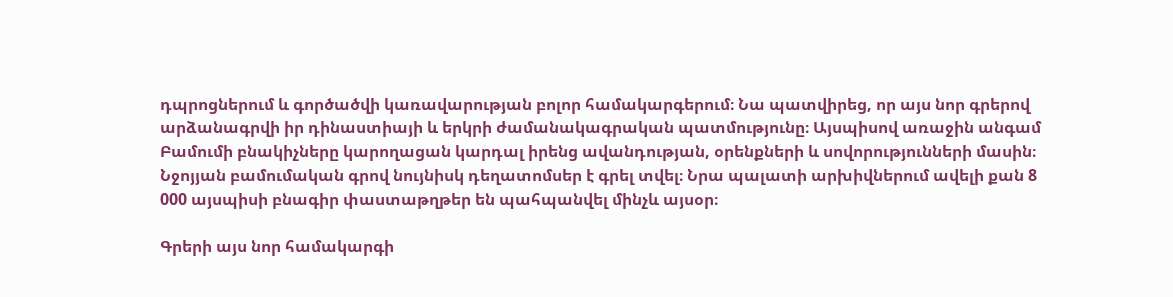դպրոցներում և գործածվի կառավարության բոլոր համակարգերում։ Նա պատվիրեց, որ այս նոր գրերով արձանագրվի իր դինաստիայի և երկրի ժամանակագրական պատմությունը։ Այսպիսով առաջին անգամ Բամումի բնակիչները կարողացան կարդալ իրենց ավանդության, օրենքների և սովորությունների մասին։ Նջոյյան բամումական գրով նույնիսկ դեղատոմսեր է գրել տվել։ Նրա պալատի արխիվներում ավելի քան 8 000 այսպիսի բնագիր փաստաթղթեր են պահպանվել մինչև այսօր։

Գրերի այս նոր համակարգի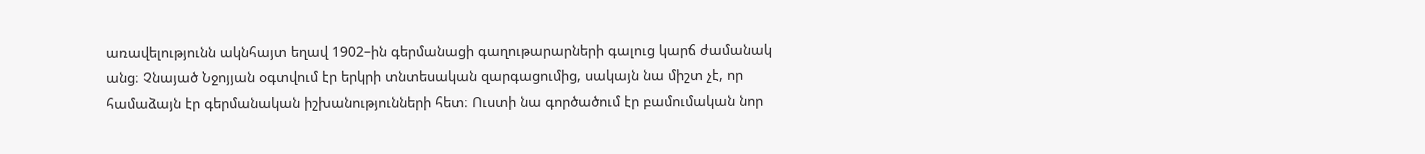առավելությունն ակնհայտ եղավ 1902–ին գերմանացի գաղութարարների գալուց կարճ ժամանակ անց։ Չնայած Նջոյյան օգտվում էր երկրի տնտեսական զարգացումից, սակայն նա միշտ չէ, որ համաձայն էր գերմանական իշխանությունների հետ։ Ուստի նա գործածում էր բամումական նոր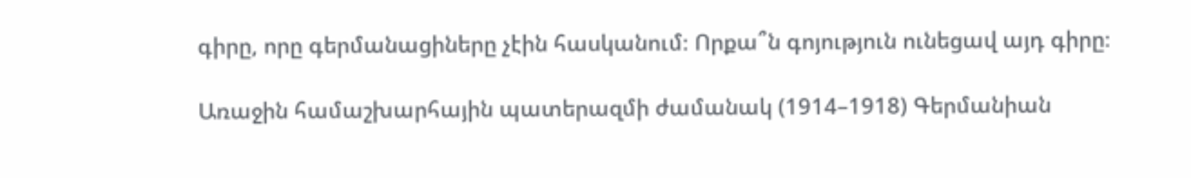գիրը, որը գերմանացիները չէին հասկանում։ Որքա՞ն գոյություն ունեցավ այդ գիրը։

Առաջին համաշխարհային պատերազմի ժամանակ (1914–1918) Գերմանիան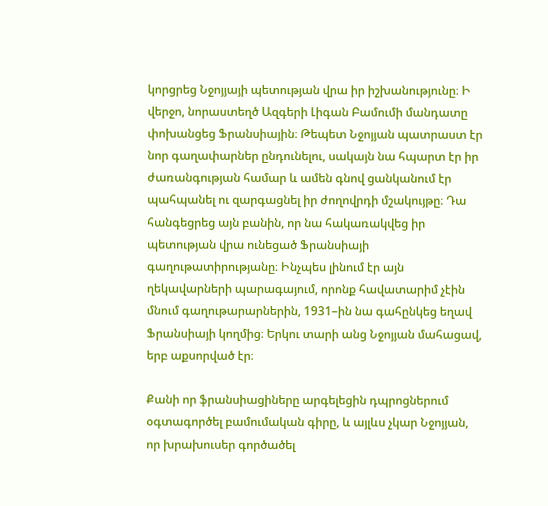կորցրեց Նջոյյայի պետության վրա իր իշխանությունը։ Ի վերջո, նորաստեղծ Ազգերի Լիգան Բամումի մանդատը փոխանցեց Ֆրանսիային։ Թեպետ Նջոյյան պատրաստ էր նոր գաղափարներ ընդունելու, սակայն նա հպարտ էր իր ժառանգության համար և ամեն գնով ցանկանում էր պահպանել ու զարգացնել իր ժողովրդի մշակույթը։ Դա հանգեցրեց այն բանին, որ նա հակառակվեց իր պետության վրա ունեցած Ֆրանսիայի գաղութատիրությանը։ Ինչպես լինում էր այն ղեկավարների պարագայում, որոնք հավատարիմ չէին մնում գաղութարարներին, 1931–ին նա գահընկեց եղավ Ֆրանսիայի կողմից։ Երկու տարի անց Նջոյյան մահացավ, երբ աքսորված էր։

Քանի որ ֆրանսիացիները արգելեցին դպրոցներում օգտագործել բամումական գիրը, և այլևս չկար Նջոյյան, որ խրախուսեր գործածել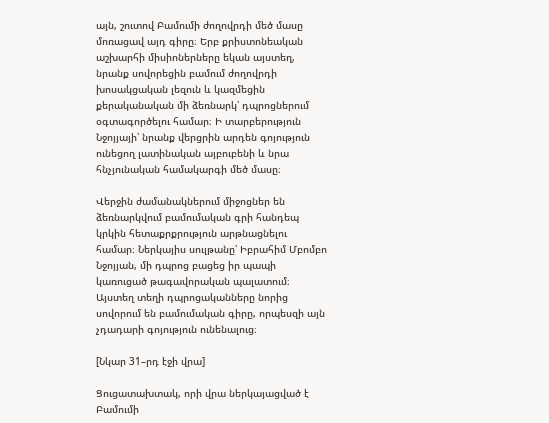այն, շուտով Բամումի ժողովրդի մեծ մասը մոռացավ այդ գիրը։ Երբ քրիստոնեական աշխարհի միսիոներները եկան այստեղ, նրանք սովորեցին բամում ժողովրդի խոսակցական լեզուն և կազմեցին քերականական մի ձեռնարկ՝ դպրոցներում օգտագործելու համար։ Ի տարբերություն Նջոյյայի՝ նրանք վերցրին արդեն գոյություն ունեցող լատինական այբուբենի և նրա հնչյունական համակարգի մեծ մասը։

Վերջին ժամանակներում միջոցներ են ձեռնարկվում բամումական գրի հանդեպ կրկին հետաքրքրություն արթնացնելու համար։ Ներկայիս սուլթանը՝ Իբրահիմ Մբոմբո Նջոյյան, մի դպրոց բացեց իր պապի կառուցած թագավորական պալատում։ Այստեղ տեղի դպրոցականները նորից սովորում են բամումական գիրը, որպեսզի այն չդադարի գոյություն ունենալուց։

[Նկար 31–րդ էջի վրա]

Ցուցատախտակ, որի վրա ներկայացված է Բամումի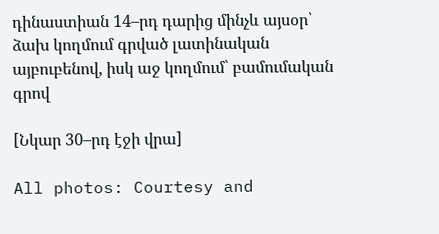դինաստիան 14–րդ դարից մինչև այսօր՝ ձախ կողմում գրված լատինական այբուբենով, իսկ աջ կողմում՝ բամումական գրով

[Նկար 30–րդ էջի վրա]

All photos: Courtesy and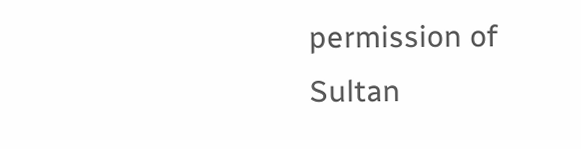permission of Sultan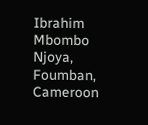Ibrahim Mbombo Njoya, Foumban, Cameroon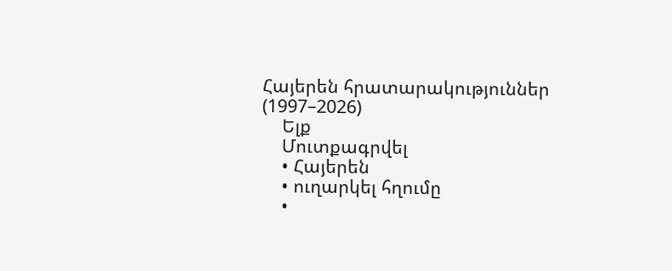Հայերեն հրատարակություններ (1997–2026)
    Ելք
    Մուտքագրվել
    • Հայերեն
    • ուղարկել հղումը
    •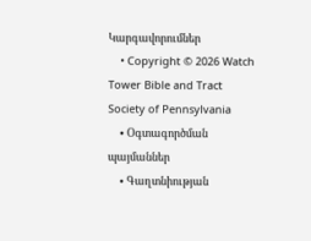Կարգավորումներ
    • Copyright © 2026 Watch Tower Bible and Tract Society of Pennsylvania
    • Օգտագործման պայմաններ
    • Գաղտնիության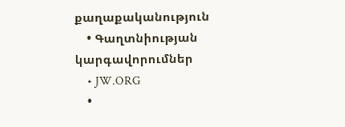քաղաքականություն
    • Գաղտնիության կարգավորումներ
    • JW.ORG
    •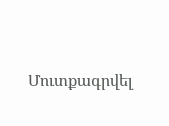Մուտքագրվել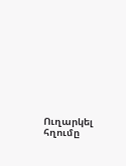Ուղարկել հղումը